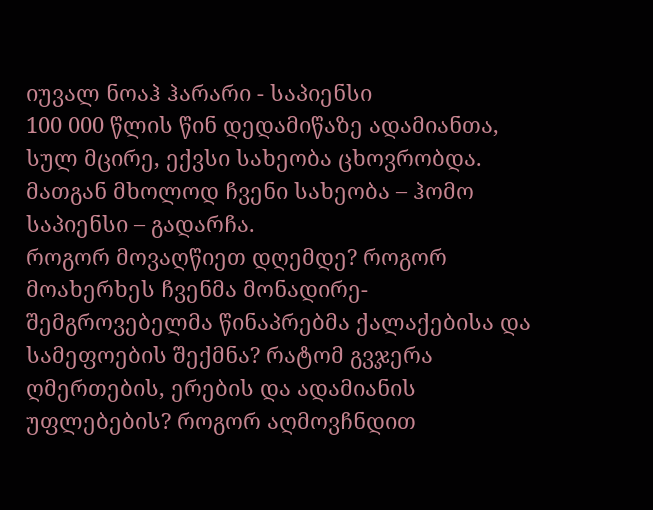იუვალ ნოაჰ ჰარარი - საპიენსი
100 000 წლის წინ დედამიწაზე ადამიანთა, სულ მცირე, ექვსი სახეობა ცხოვრობდა. მათგან მხოლოდ ჩვენი სახეობა – ჰომო საპიენსი – გადარჩა.
როგორ მოვაღწიეთ დღემდე? როგორ მოახერხეს ჩვენმა მონადირე-შემგროვებელმა წინაპრებმა ქალაქებისა და სამეფოების შექმნა? რატომ გვჯერა ღმერთების, ერების და ადამიანის უფლებების? როგორ აღმოვჩნდით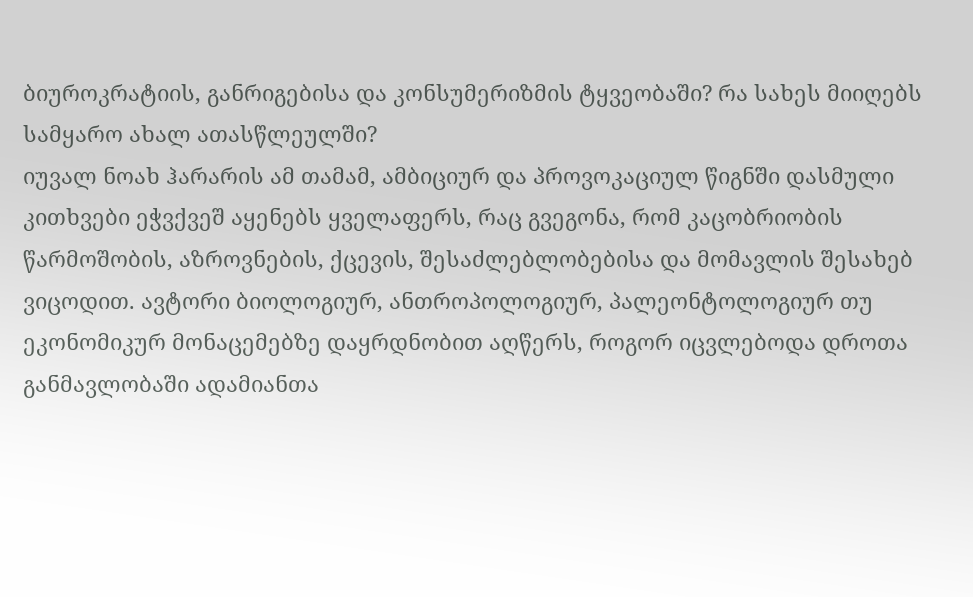ბიუროკრატიის, განრიგებისა და კონსუმერიზმის ტყვეობაში? რა სახეს მიიღებს სამყარო ახალ ათასწლეულში?
იუვალ ნოახ ჰარარის ამ თამამ, ამბიციურ და პროვოკაციულ წიგნში დასმული კითხვები ეჭვქვეშ აყენებს ყველაფერს, რაც გვეგონა, რომ კაცობრიობის წარმოშობის, აზროვნების, ქცევის, შესაძლებლობებისა და მომავლის შესახებ ვიცოდით. ავტორი ბიოლოგიურ, ანთროპოლოგიურ, პალეონტოლოგიურ თუ ეკონომიკურ მონაცემებზე დაყრდნობით აღწერს, როგორ იცვლებოდა დროთა განმავლობაში ადამიანთა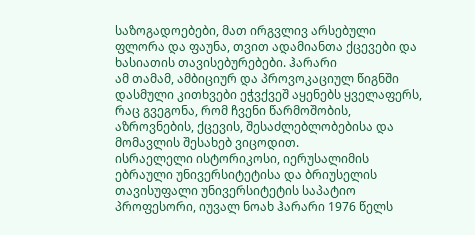საზოგადოებები, მათ ირგვლივ არსებული ფლორა და ფაუნა, თვით ადამიანთა ქცევები და ხასიათის თავისებურებები. ჰარარი
ამ თამამ, ამბიციურ და პროვოკაციულ წიგნში დასმული კითხვები ეჭვქვეშ აყენებს ყველაფერს, რაც გვეგონა, რომ ჩვენი წარმოშობის, აზროვნების, ქცევის, შესაძლებლობებისა და მომავლის შესახებ ვიცოდით.
ისრაელელი ისტორიკოსი, იერუსალიმის ებრაული უნივერსიტეტისა და ბრიუსელის თავისუფალი უნივერსიტეტის საპატიო პროფესორი, იუვალ ნოახ ჰარარი 1976 წელს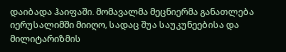დაიბადა ჰაიფაში. მომავალმა მეცნიერმა განათლება იერუსალიმში მიიღო, სადაც შუა საუკუნეებისა და მილიტარიზმის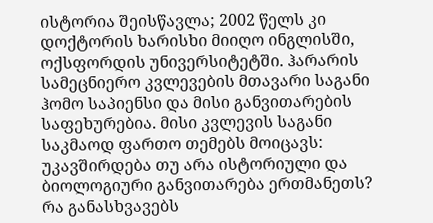ისტორია შეისწავლა; 2002 წელს კი დოქტორის ხარისხი მიიღო ინგლისში, ოქსფორდის უნივერსიტეტში. ჰარარის სამეცნიერო კვლევების მთავარი საგანი ჰომო საპიენსი და მისი განვითარების საფეხურებია. მისი კვლევის საგანი საკმაოდ ფართო თემებს მოიცავს: უკავშირდება თუ არა ისტორიული და ბიოლოგიური განვითარება ერთმანეთს? რა განასხვავებს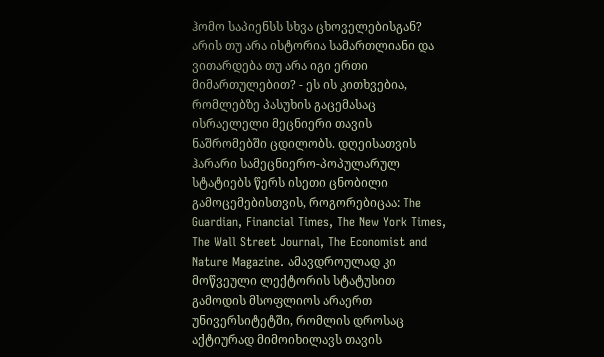ჰომო საპიენსს სხვა ცხოველებისგან? არის თუ არა ისტორია სამართლიანი და ვითარდება თუ არა იგი ერთი მიმართულებით? - ეს ის კითხვებია, რომლებზე პასუხის გაცემასაც ისრაელელი მეცნიერი თავის ნაშრომებში ცდილობს. დღეისათვის ჰარარი სამეცნიერო-პოპულარულ სტატიებს წერს ისეთი ცნობილი გამოცემებისთვის, როგორებიცაა: The Guardian, Financial Times, The New York Times, The Wall Street Journal, The Economist and Nature Magazine. ამავდროულად კი მოწვეული ლექტორის სტატუსით გამოდის მსოფლიოს არაერთ უნივერსიტეტში, რომლის დროსაც აქტიურად მიმოიხილავს თავის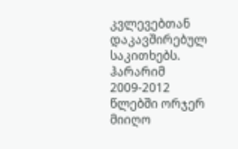კვლევებთან დაკავშირებულ საკითხებს. ჰარარიმ 2009-2012 წლებში ორჯერ მიიღო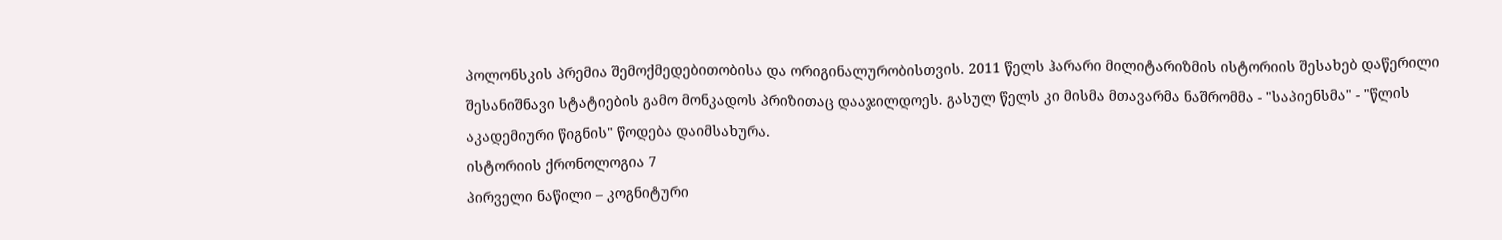პოლონსკის პრემია შემოქმედებითობისა და ორიგინალურობისთვის. 2011 წელს ჰარარი მილიტარიზმის ისტორიის შესახებ დაწერილი შესანიშნავი სტატიების გამო მონკადოს პრიზითაც დააჯილდოეს. გასულ წელს კი მისმა მთავარმა ნაშრომმა - "საპიენსმა" - "წლის აკადემიური წიგნის" წოდება დაიმსახურა.
ისტორიის ქრონოლოგია 7
პირველი ნაწილი – კოგნიტური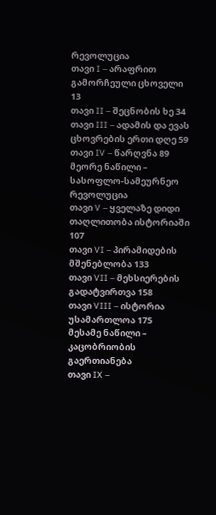რევოლუცია
თავი I – არაფრით გამორჩეული ცხოველი 13
თავი II – შეცნობის ხე 34
თავი III – ადამის და ევას ცხოვრების ერთი დღე 59
თავი IV – წარღვნა 89
მეორე ნაწილი – სასოფლო-სამეურნეო რევოლუცია
თავი V – ყველაზე დიდი თაღლითობა ისტორიაში 107
თავი VI – პირამიდების მშენებლობა 133
თავი VII – მეხსიერების გადატვირთვა 158
თავი VIII – ისტორია უსამართლოა 175
მესამე ნაწილი – კაცობრიობის გაერთიანება
თავი IX –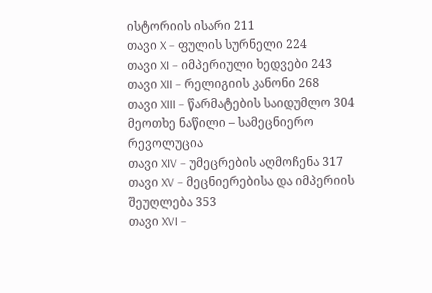ისტორიის ისარი 211
თავი X – ფულის სურნელი 224
თავი XI – იმპერიული ხედვები 243
თავი XII – რელიგიის კანონი 268
თავი XIII – წარმატების საიდუმლო 304
მეოთხე ნაწილი – სამეცნიერო რევოლუცია
თავი XIV – უმეცრების აღმოჩენა 317
თავი XV – მეცნიერებისა და იმპერიის შეუღლება 353
თავი XVI –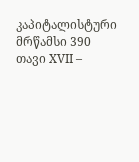კაპიტალისტური მრწამსი 390
თავი XVII –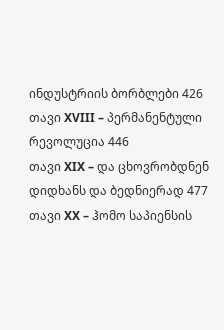ინდუსტრიის ბორბლები 426
თავი XVIII – პერმანენტული რევოლუცია 446
თავი XIX – და ცხოვრობდნენ დიდხანს და ბედნიერად 477
თავი XX – ჰომო საპიენსის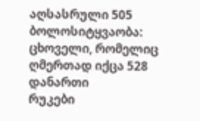აღსასრული 505
ბოლოსიტყვაობა:
ცხოველი, რომელიც ღმერთად იქცა 528
დანართი
რუკები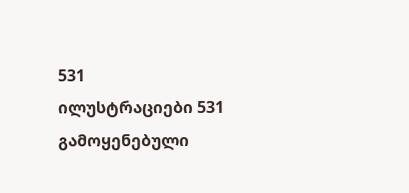531
ილუსტრაციები 531
გამოყენებული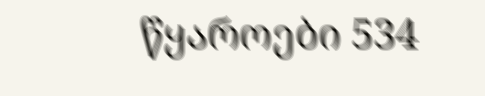წყაროები 534